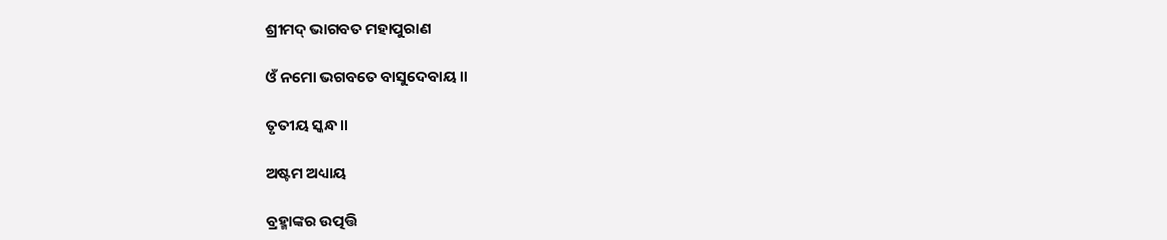ଶ୍ରୀମଦ୍ ଭାଗବତ ମହାପୁରାଣ

ଓଁ ନମୋ ଭଗବତେ ବାସୁଦେବାୟ ॥

ତୃତୀୟ ସ୍କନ୍ଧ ॥

ଅଷ୍ଟମ ଅଧ୍ୟାୟ

ବ୍ରହ୍ମାଙ୍କର ଉତ୍ପତ୍ତି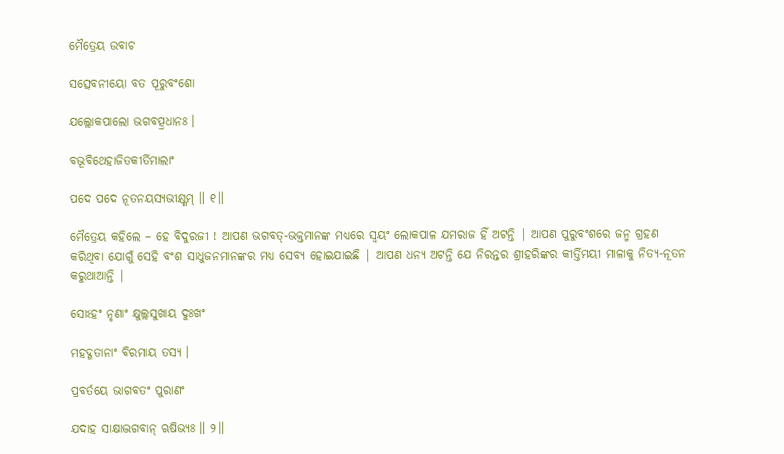ମୈତ୍ରେୟ ଉବାଚ

ସତ୍ସେବନୀୟୋ ବତ ପୂରୁବଂଶୋ

ଯଲ୍ଲୋକପାଲୋ ଭଗବତ୍ପ୍ରଧାନଃ ।

ବଭୂବିଥେହାଜିତକୀର୍ତିମାଲାଂ

ପଦେ ପଦେ ନୂତନୟସ୍ୟଭୀକ୍ଷ୍ଣମ୍ ॥ ୧॥

ମୈତ୍ରେୟ କହିଲେ – ହେ ବିଦୁରଜୀ ! ଆପଣ ଭଗବତ୍-ଭକ୍ତମାନଙ୍କ ମଧ୍ୟରେ ସ୍ବୟଂ ଲୋକପାଳ ଯମରାଜ ହିଁ ଅଟନ୍ତି | ଆପଣ ପୁରୁବଂଶରେ ଜନ୍ମ ଗ୍ରହଣ କରିଥିବା ଯୋଗୁଁ ସେହି ବଂଶ ସାଧୁଜନମାନଙ୍କର ମଧ୍ୟ ସେବ୍ୟ ହୋଇଯାଇଛି | ଆପଣ ଧନ୍ୟ ଅଟନ୍ତି ଯେ ନିରନ୍ତର ଶ୍ରୀହରିଙ୍କର କୀର୍ତ୍ତିମୟୀ ମାଳାକୁ ନିତ୍ୟ-ନୂତନ କରୁଥାଆନ୍ତି |

ସୋଽହଂ ନୃଣାଂ କ୍ଷୁଲ୍ଲସୁଖାୟ ଦୁଃଖଂ

ମହଦ୍ଗତାନାଂ ବିରମାୟ ତସ୍ୟ ।

ପ୍ରବର୍ତୟେ ଭାଗବତଂ ପୁରାଣଂ

ଯଦାହ ସାକ୍ଷାଦ୍ଭଗବାନ୍ ଋଷିଭ୍ୟଃ ॥ ୨॥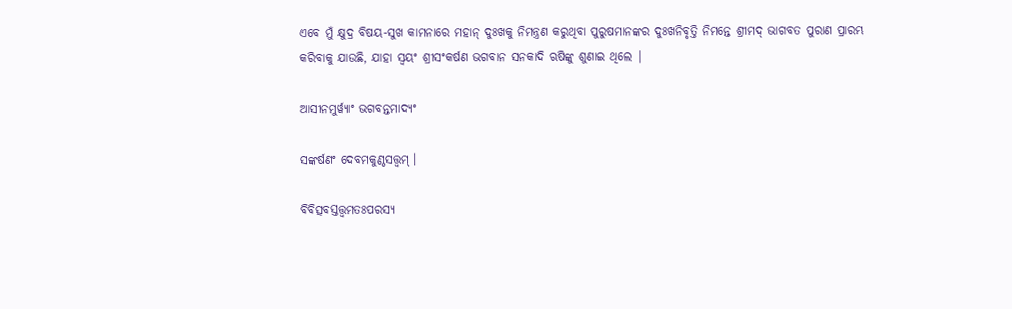ଏବେ ମୁଁ କ୍ଷୁଦ୍ର ବିଷୟ-ସୁଖ କାମନାରେ ମହାନ୍ ଦୁଃଖକୁ ନିମନ୍ତ୍ରଣ କରୁଥିବା ପୁରୁଷମାନଙ୍କର ଦୁଃଖନିବୃତ୍ତି ନିମନ୍ତେ ଶ୍ରୀମଦ୍ ଭାଗବତ ପୁରାଣ ପ୍ରାରମ୍ଭ କରିବାକୁ ଯାଉଛି, ଯାହା ସ୍ବୟଂ ଶ୍ରୀସଂକର୍ଷଣ ଭଗବାନ ସନକାଦି ଋଷିଙ୍କୁ ଶୁଣାଇ ଥିଲେ |

ଆସୀନମୁର୍ୱ୍ୟାଂ ଭଗବନ୍ତମାଦ୍ୟଂ

ସଙ୍କର୍ଷଣଂ ଦେବମକୁଣ୍ଠସତ୍ତ୍ୱମ୍ ।

ବିବିତ୍ସବସ୍ତତ୍ତ୍ୱମତଃପରସ୍ୟ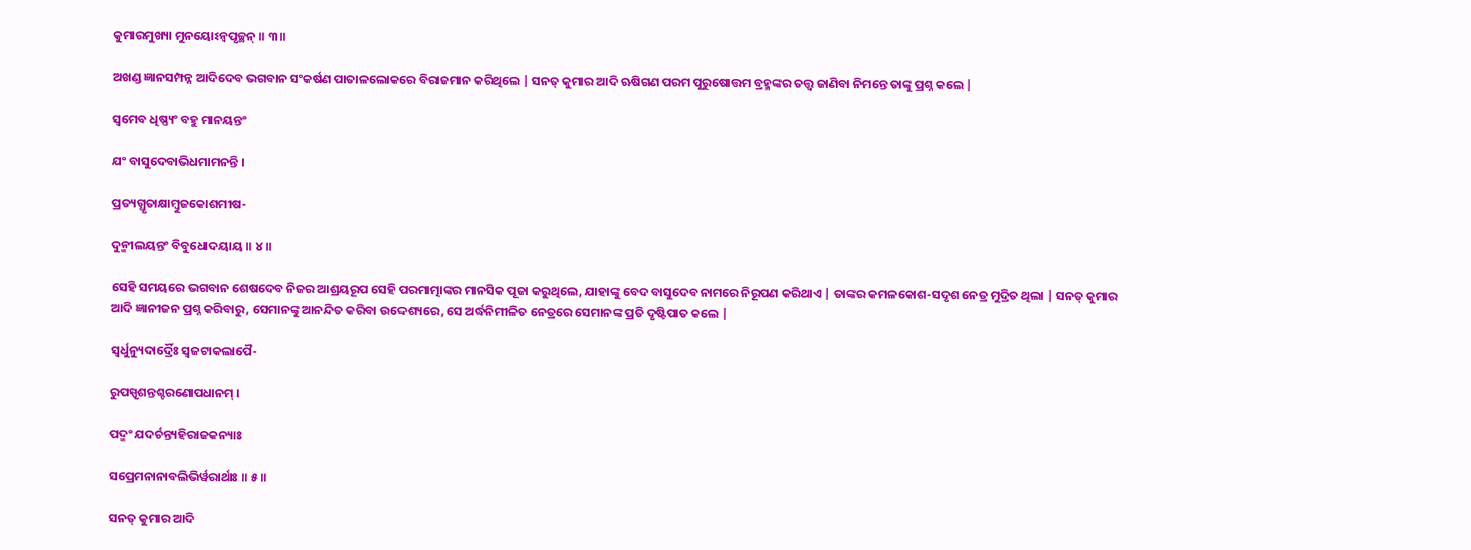କୁମାରମୁଖ୍ୟା ମୁନୟୋଽନ୍ୱପୃଚ୍ଛନ୍ ॥ ୩॥

ଅଖଣ୍ଡ ଜ୍ଞାନସମ୍ପନ୍ନ ଆଦିଦେବ ଭଗବାନ ସଂକର୍ଷଣ ପାତାଳଲୋକରେ ବିରାଜମାନ କରିଥିଲେ | ସନତ୍ କୁମାର ଆଦି ଋଷିଗଣ ପରମ ପୁରୁଷୋତ୍ତମ ବ୍ରହ୍ମଙ୍କର ତତ୍ତ୍ବ ଜାଣିବା ନିମନ୍ତେ ତାଙ୍କୁ ପ୍ରଶ୍ନ କଲେ |

ସ୍ୱମେବ ଧିଷ୍ଣ୍ୟଂ ବହୁ ମାନୟନ୍ତଂ

ଯଂ ବାସୁଦେବାଭିଧମାମନନ୍ତି ।

ପ୍ରତ୍ୟଗ୍ଧୃତାକ୍ଷାମ୍ବୁଜକୋଶମୀଷ-

ଦୁନ୍ମୀଲୟନ୍ତଂ ବିବୁଧୋଦୟାୟ ॥ ୪॥

ସେହି ସମୟରେ ଭଗବାନ ଶେଷଦେବ ନିଜର ଆଶ୍ରୟରୂପ ସେହି ପରମାତ୍ମାଙ୍କର ମାନସିକ ପୂଜା କରୁଥିଲେ, ଯାହାଙ୍କୁ ବେଦ ବାସୁଦେବ ନାମରେ ନିରୂପଣ କରିଥାଏ | ତାଙ୍କର କମଳକୋଶ-ସଦୃଶ ନେତ୍ର ମୁଦ୍ରିତ ଥିଲା | ସନତ୍ କୁମାର ଆଦି ଜ୍ଞାନୀଜନ ପ୍ରଶ୍ନ କରିବାରୁ, ସେମାନଙ୍କୁ ଆନନ୍ଦିତ କରିବା ଉଦ୍ଦେଶ୍ୟରେ, ସେ ଅର୍ଦ୍ଧନିମୀଳିତ ନେତ୍ରରେ ସେମାନଙ୍କ ପ୍ରତି ଦୃଷ୍ଟିପାତ କଲେ |

ସ୍ୱର୍ଧୁନ୍ୟୁଦାର୍ଦ୍ରୈଃ ସ୍ୱଜଟାକଲାପୈ-

ରୁପସ୍ପୃଶନ୍ତଶ୍ଚରଣୋପଧାନମ୍ ।

ପଦ୍ମଂ ଯଦର୍ଚନ୍ତ୍ୟହିରାଜକନ୍ୟାଃ

ସପ୍ରେମନାନାବଲିଭିର୍ୱରାର୍ଥାଃ ॥ ୫॥

ସନତ୍ କୁମାର ଆଦି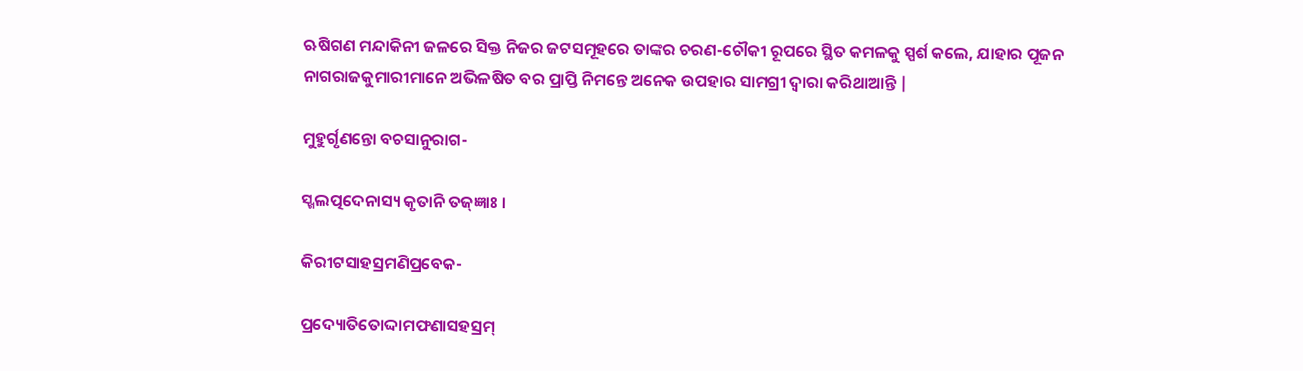ଋଷିଗଣ ମନ୍ଦାକିନୀ ଜଳରେ ସିକ୍ତ ନିଜର ଜଟସମୂହରେ ତାଙ୍କର ଚରଣ-ଚୌକୀ ରୂପରେ ସ୍ଥିତ କମଳକୁ ସ୍ପର୍ଶ କଲେ, ଯାହାର ପୂଜନ ନାଗରାଜକୁମାରୀମାନେ ଅଭିଳଷିତ ବର ପ୍ରାପ୍ତି ନିମନ୍ତେ ଅନେକ ଉପହାର ସାମଗ୍ରୀ ଦ୍ବାରା କରିଥାଆନ୍ତି |

ମୁହୁର୍ଗୃଣନ୍ତୋ ବଚସାନୁରାଗ-

ସ୍ଖଲତ୍ପଦେନାସ୍ୟ କୃତାନି ତଜ୍ଜ୍ଞାଃ ।

କିରୀଟସାହସ୍ରମଣିପ୍ରବେକ-

ପ୍ରଦ୍ୟୋତିତୋଦ୍ଦାମଫଣାସହସ୍ରମ୍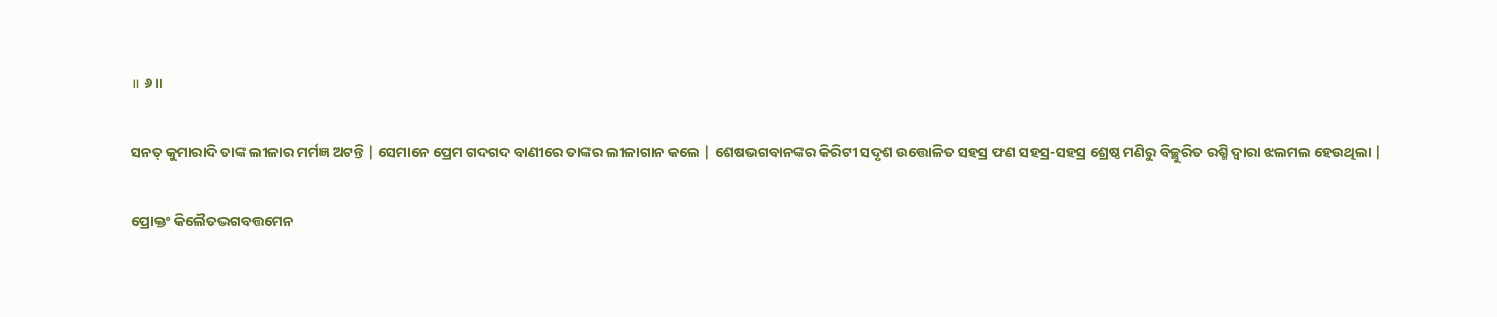॥ ୬॥

ସନତ୍ କୁମାରାଦି ତାଙ୍କ ଲୀଳାର ମର୍ମଜ୍ଞ ଅଟନ୍ତି | ସେମାନେ ପ୍ରେମ ଗଦଗଦ ବାଣୀରେ ତାଙ୍କର ଲୀଳାଗାନ କଲେ | ଶେଷଭଗବାନଙ୍କର କିରିଟୀ ସଦୃଶ ଉତ୍ତୋଳିତ ସହସ୍ର ଫଣ ସହସ୍ର-ସହସ୍ର ଶ୍ରେଷ୍ଠ ମଣିରୁ ବିଚ୍ଛୁରିତ ରଶ୍ମି ଦ୍ବାରା ଝଲମଲ ହେଉଥିଲା |

ପ୍ରୋକ୍ତଂ କିଲୈତଦ୍ଭଗବତ୍ତମେନ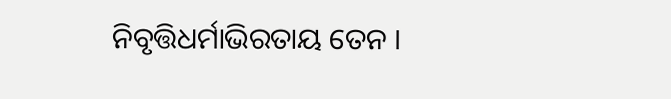ନିବୃତ୍ତିଧର୍ମାଭିରତାୟ ତେନ ।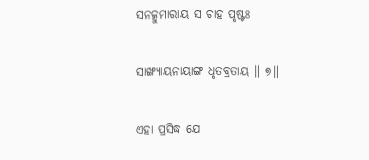ସନତ୍କୁମାରାୟ ସ ଚାହ ପୃଷ୍ଟଃ

ସାଙ୍ଖ୍ୟାୟନାୟାଙ୍ଗ ଧୃତବ୍ରତାୟ ॥ ୭॥

ଏହା ପ୍ରସିଦ୍ଧ ଯେ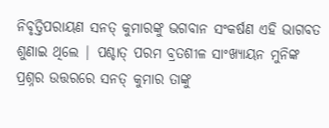ନିବୃତ୍ତିପରାୟଣ ସନତ୍ କୁମାରଙ୍କୁ ଭଗବାନ ସଂକର୍ଷଣ ଏହି ଭାଗବତ ଶୁଣାଇ ଥିଲେ | ପଶ୍ଚାତ୍ ପରମ ବ୍ରତଶୀଳ ସାଂଖ୍ୟାୟନ ମୁନିଙ୍କ ପ୍ରଶ୍ନର ଉତ୍ତରରେ ସନତ୍ କୁମାର ତାଙ୍କୁ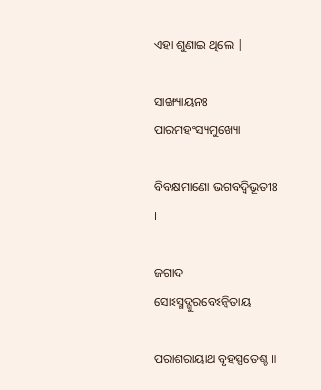ଏହା ଶୁଣାଇ ଥିଲେ |

ସାଙ୍ଖ୍ୟାୟନଃ ପାରମହଂସ୍ୟମୁଖ୍ୟୋ

ବିବକ୍ଷମାଣୋ ଭଗବଦ୍ୱିଭୂତୀଃ ।

ଜଗାଦ ସୋଽସ୍ମଦ୍ଗୁରବେଽନ୍ୱିତାୟ

ପରାଶରାୟାଥ ବୃହସ୍ପତେଶ୍ଚ ॥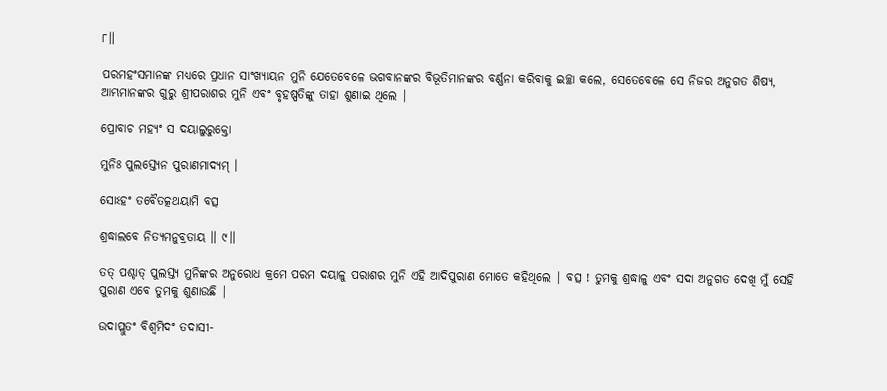୮॥

ପରମହଂସମାନଙ୍କ ମଧ୍ୟରେ ପ୍ରଧାନ ସାଂଖ୍ୟାୟନ ମୁନି ଯେତେବେଳେ ଭଗବାନଙ୍କର ବିଭୂତିମାନଙ୍କର ବର୍ଣ୍ଣନା କରିବାକୁ ଇଚ୍ଛା କଲେ, ସେତେବେଳେ ସେ ନିଜର ଅନୁଗତ ଶିଷ୍ୟ, ଆମ୍ଭମାନଙ୍କର ଗୁରୁ ଶ୍ରୀପରାଶର ମୁନି ଏବଂ ବୃହଷ୍ପତିଙ୍କୁ ତାହା ଶୁଣାଇ ଥିଲେ |

ପ୍ରୋବାଚ ମହ୍ୟଂ ସ ଦୟାଲୁରୁକ୍ତୋ

ମୁନିଃ ପୁଲସ୍ତ୍ୟେନ ପୁରାଣମାଦ୍ୟମ୍ ।

ସୋଽହଂ ତବୈତତ୍କଥୟାମି ବତ୍ସ

ଶ୍ରଦ୍ଧାଲବେ ନିତ୍ୟମନୁବ୍ରତାୟ ॥ ୯॥

ତତ୍ ପଶ୍ଚାତ୍ ପୁଲସ୍ତ୍ୟ ମୁନିଙ୍କର ଅନୁରୋଧ କ୍ରମେ ପରମ ଦୟାଳୁ ପରାଶର ମୁନି ଏହି ଆଦିପୁରାଣ ମୋତେ କହିଥିଲେ | ବତ୍ସ ! ତୁମକୁ ଶ୍ରଦ୍ଧାଳୁ ଏବଂ ସଦା ଅନୁଗତ ଦେଖି ମୁଁ ସେହି ପୁରାଣ ଏବେ ତୁମକୁ ଶୁଣାଉଛି |

ଉଦାପ୍ଲୁତଂ ବିଶ୍ୱମିଦଂ ତଦାସୀ-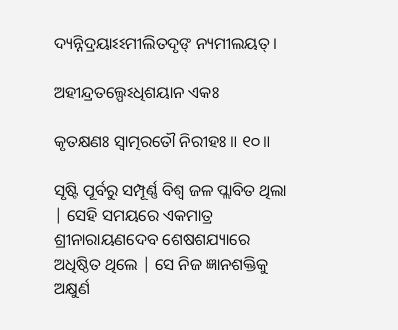ଦ୍ୟନ୍ନିଦ୍ରୟାଽଽମୀଲିତଦୃଙ୍ ନ୍ୟମୀଲୟତ୍ ।

ଅହୀନ୍ଦ୍ରତଲ୍ପେଽଧିଶୟାନ ଏକଃ

କୃତକ୍ଷଣଃ ସ୍ୱାତ୍ମରତୌ ନିରୀହଃ ॥ ୧୦॥

ସୃଷ୍ଟି ପୂର୍ବରୁ ସମ୍ପୂର୍ଣ୍ଣ ବିଶ୍ବ ଜଳ ପ୍ଲାବିତ ଥିଲା | ସେହି ସମୟରେ ଏକମାତ୍ର ଶ୍ରୀନାରାୟଣଦେବ ଶେଷଶଯ୍ୟାରେ ଅଧିଷ୍ଠିତ ଥିଲେ | ସେ ନିଜ ଜ୍ଞାନଶକ୍ତିକୁ ଅକ୍ଷୁର୍ଣ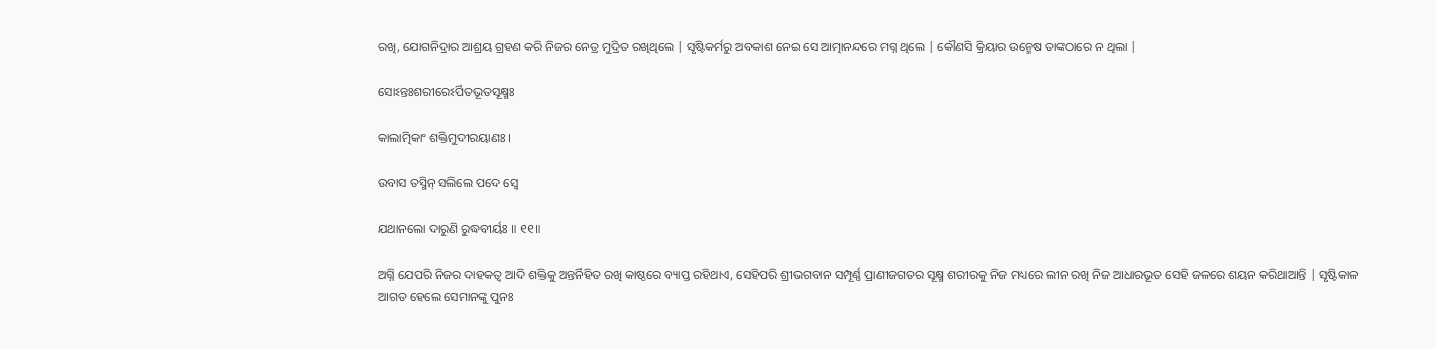ରଖି, ଯୋଗନିଦ୍ରାର ଆଶ୍ରୟ ଗ୍ରହଣ କରି ନିଜର ନେତ୍ର ମୁଦ୍ରିତ ରଖିଥିଲେ | ସୃଷ୍ଟିକର୍ମରୁ ଅବକାଶ ନେଇ ସେ ଆତ୍ମାନନ୍ଦରେ ମଗ୍ନ ଥିଲେ | କୌଣସି କ୍ରିୟାର ଉନ୍ମେଷ ତାଙ୍କଠାରେ ନ ଥିଲା |

ସୋଽନ୍ତଃଶରୀରେଽର୍ପିତଭୂତସୂକ୍ଷ୍ମଃ

କାଲାତ୍ମିକାଂ ଶକ୍ତିମୁଦୀରୟାଣଃ ।

ଉବାସ ତସ୍ମିନ୍ ସଲିଲେ ପଦେ ସ୍ୱେ

ଯଥାନଲୋ ଦାରୁଣି ରୁଦ୍ଧବୀର୍ୟଃ ॥ ୧୧॥

ଅଗ୍ନି ଯେପରି ନିଜର ଦାହକତ୍ବ ଆଦି ଶକ୍ତିକୁ ଅନ୍ତର୍ନିହିତ ରଖି କାଷ୍ଠରେ ବ୍ୟାପ୍ତ ରହିଥାଏ, ସେହିପରି ଶ୍ରୀଭଗବାନ ସମ୍ପୂର୍ଣ୍ଣ ପ୍ରାଣୀଜଗତର ସୂକ୍ଷ୍ମ ଶରୀରକୁ ନିଜ ମଧ୍ୟରେ ଲୀନ ରଖି ନିଜ ଆଧାରଭୂତ ସେହି ଜଳରେ ଶୟନ କରିଥାଆନ୍ତି | ସୃଷ୍ଟିକାଳ ଆଗତ ହେଲେ ସେମାନଙ୍କୁ ପୁନଃ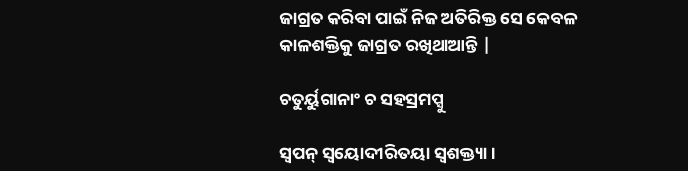ଜାଗ୍ରତ କରିବା ପାଇଁ ନିଜ ଅତିରିକ୍ତ ସେ କେବଳ କାଳଶକ୍ତିକୁ ଜାଗ୍ରତ ରଖିଥାଆନ୍ତି |

ଚତୁର୍ୟୁଗାନାଂ ଚ ସହସ୍ରମପ୍ସୁ

ସ୍ୱପନ୍ ସ୍ୱୟୋଦୀରିତୟା ସ୍ୱଶକ୍ତ୍ୟା ।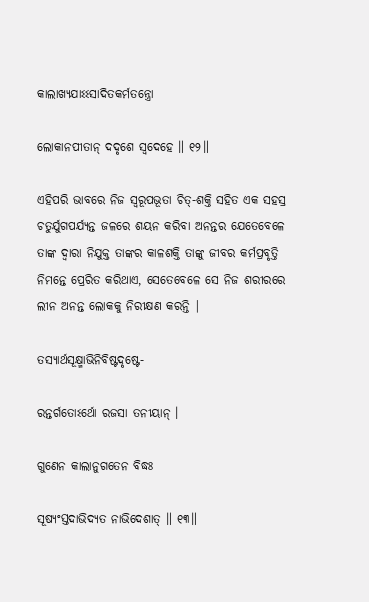କାଲାଖ୍ୟଯାଽଽସାଦିତକର୍ମତନ୍ତ୍ରୋ

ଲୋକାନପୀତାନ୍ ଦଦୃଶେ ସ୍ୱଦେହେ ॥ ୧୨॥

ଏହିପରି ଭାବରେ ନିଜ ସ୍ବରୂପଭୂତା ଚିତ୍-ଶକ୍ତି ସହିତ ଏକ ସହସ୍ର ଚତୁର୍ଯୁଗପର୍ଯ୍ୟନ୍ତ ଜଳରେ ଶୟନ କରିବା ଅନନ୍ତର ଯେତେବେଳେ ତାଙ୍କ ଦ୍ବାରା ନିଯୁକ୍ତ ତାଙ୍କର କାଳଶକ୍ତି ତାଙ୍କୁ ଜୀବର କର୍ମପ୍ରବୃତ୍ତି ନିମନ୍ତେ ପ୍ରେରିତ କରିଥାଏ, ସେତେବେଳେ ସେ ନିଜ ଶରୀରରେ ଲୀନ ଅନନ୍ତ ଲୋକକୁ ନିରୀକ୍ଷଣ କରନ୍ତି |

ତସ୍ୟାର୍ଥସୂକ୍ଷ୍ମାଭିନିବିଷ୍ଟଦୃଷ୍ଟେ-

ରନ୍ତର୍ଗତୋଽର୍ଥୋ ରଜସା ତନୀୟାନ୍ ।

ଗୁଣେନ କାଲାନୁଗତେନ ବିଦ୍ଧଃ

ସୂଷ୍ୟଂସ୍ତଦାଭିଦ୍ୟତ ନାଭିଦେଶାତ୍ ॥ ୧୩॥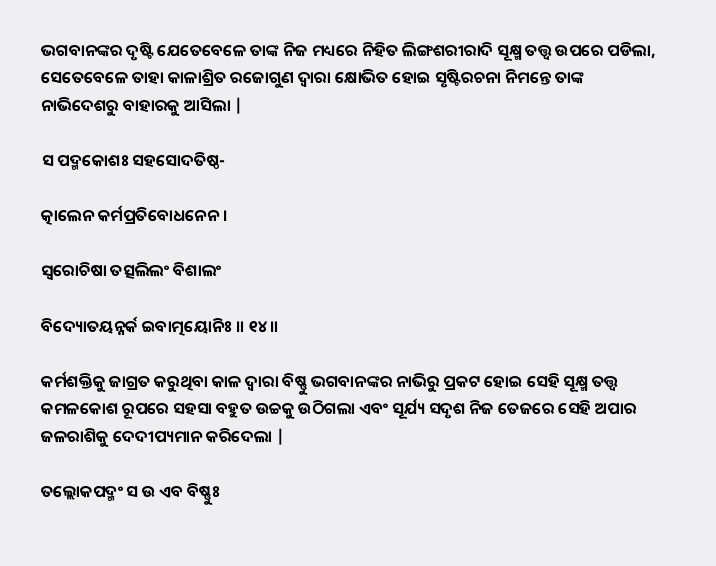ଭଗବାନଙ୍କର ଦୃଷ୍ଟି ଯେତେବେଳେ ତାଙ୍କ ନିଜ ମଧ୍ୟରେ ନିହିତ ଲିଙ୍ଗଶରୀରାଦି ସୂକ୍ଷ୍ମ ତତ୍ତ୍ବ ଉପରେ ପଡିଲା, ସେତେବେଳେ ତାହା କାଳାଶ୍ରିତ ରଜୋଗୁଣ ଦ୍ବାରା କ୍ଷୋଭିତ ହୋଇ ସୃଷ୍ଟିରଚନା ନିମନ୍ତେ ତାଙ୍କ ନାଭିଦେଶରୁ ବାହାରକୁ ଆସିଲା |

ସ ପଦ୍ମକୋଶଃ ସହସୋଦତିଷ୍ଠ-

ତ୍କାଲେନ କର୍ମପ୍ରତିବୋଧନେନ ।

ସ୍ୱରୋଚିଷା ତତ୍ସଲିଲଂ ବିଶାଲଂ

ବିଦ୍ୟୋତୟନ୍ନର୍କ ଇବାତ୍ମୟୋନିଃ ॥ ୧୪॥

କର୍ମଶକ୍ତିକୁ ଜାଗ୍ରତ କରୁଥିବା କାଳ ଦ୍ବାରା ବିଷ୍ଣୁ ଭଗବାନଙ୍କର ନାଭିରୁ ପ୍ରକଟ ହୋଇ ସେହି ସୂକ୍ଷ୍ମ ତତ୍ତ୍ବ କମଳକୋଶ ରୂପରେ ସହସା ବହୁତ ଉଚ୍ଚକୁ ଉଠିଗଲା ଏବଂ ସୂର୍ଯ୍ୟ ସଦୃଶ ନିଜ ତେଜରେ ସେହି ଅପାର ଜଳରାଶିକୁ ଦେଦୀପ୍ୟମାନ କରିଦେଲା |

ତଲ୍ଲୋକପଦ୍ମଂ ସ ଉ ଏବ ବିଷ୍ଣୁଃ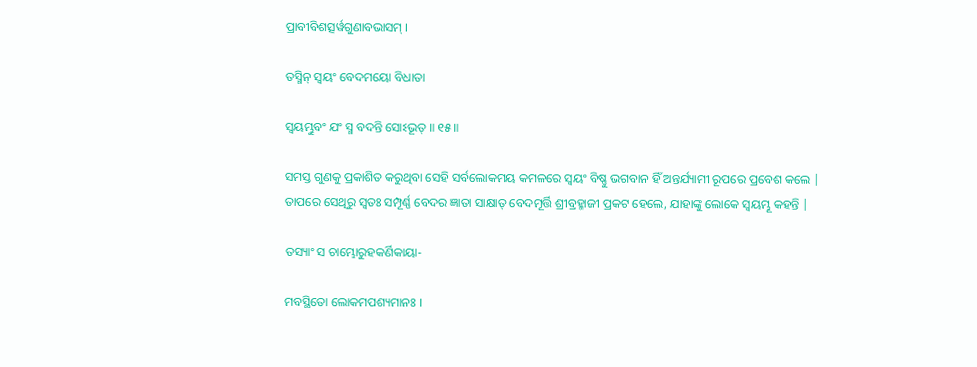ପ୍ରାବୀବିଶତ୍ସର୍ୱଗୁଣାବଭାସମ୍ ।

ତସ୍ମିନ୍ ସ୍ୱୟଂ ବେଦମୟୋ ବିଧାତା

ସ୍ୱୟମ୍ଭୁବଂ ଯଂ ସ୍ମ ବଦନ୍ତି ସୋଽଭୂତ୍ ॥ ୧୫॥

ସମସ୍ତ ଗୁଣକୁ ପ୍ରକାଶିତ କରୁଥିବା ସେହି ସର୍ବଲୋକମୟ କମଳରେ ସ୍ବୟଂ ବିଷ୍ଣୁ ଭଗବାନ ହିଁ ଅନ୍ତର୍ଯ୍ୟାମୀ ରୂପରେ ପ୍ରବେଶ କଲେ | ତାପରେ ସେଥିରୁ ସ୍ବତଃ ସମ୍ପୂର୍ଣ୍ଣ ବେଦର ଜ୍ଞାତା ସାକ୍ଷାତ୍ ବେଦମୂର୍ତ୍ତି ଶ୍ରୀବ୍ରହ୍ମାଜୀ ପ୍ରକଟ ହେଲେ, ଯାହାଙ୍କୁ ଲୋକେ ସ୍ବୟମ୍ଭୂ କହନ୍ତି |

ତସ୍ୟାଂ ସ ଚାମ୍ଭୋରୁହକର୍ଣିକାୟା-

ମବସ୍ଥିତୋ ଲୋକମପଶ୍ୟମାନଃ ।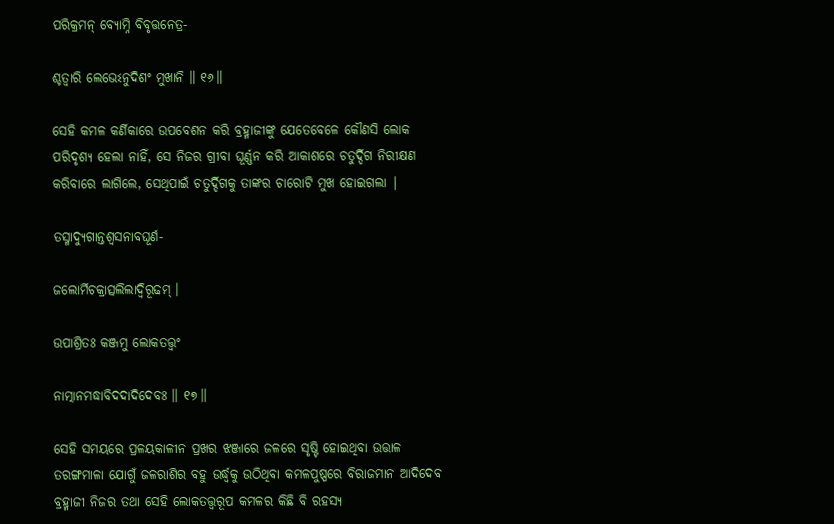ପରିକ୍ରମନ୍ ବ୍ୟୋମ୍ନି ବିବୃତ୍ତନେତ୍ର-

ଶ୍ଚତ୍ୱାରି ଲେଭେଽନୁଦିଶଂ ମୁଖାନି ॥ ୧୬॥

ସେହି କମଳ କର୍ଣିକାରେ ଉପବେଶନ କରି ବ୍ରହ୍ମାଜୀଙ୍କୁ ଯେତେବେଳେ କୌଣସି ଲୋକ ପରିଦୃଶ୍ୟ ହେଲା ନାହିଁ, ସେ ନିଜର ଗ୍ରୀବା ଘୂର୍ଣ୍ଣନ କରି ଆକାଶରେ ଚତୁର୍ଦ୍ଦିଗ ନିରୀକ୍ଷଣ କରିବାରେ ଲାଗିଲେ, ସେଥିପାଇଁ ଚତୁର୍ଦ୍ଦିଗକୁ ତାଙ୍କର ଚାରୋଟି ମୁଖ ହୋଇଗଲା |

ତସ୍ମାଦ୍ୟୁଗାନ୍ତଶ୍ୱସନାବଘୂର୍ଣ-

ଜଲୋର୍ମିଚକ୍ରାତ୍ସଲିଲାଦ୍ୱିରୂଢମ୍ ।

ଉପାଶ୍ରିତଃ କଞ୍ଜମୁ ଲୋକତତ୍ତ୍ୱଂ

ନାତ୍ମାନମଦ୍ଧାବିଦଦାଦିଦେବଃ ॥ ୧୭॥

ସେହି ସମୟରେ ପ୍ରଳୟକାଳୀନ ପ୍ରଖର ଝଞ୍ଜାରେ ଜଳରେ ସୃଷ୍ଟି ହୋଇଥିବା ଉତ୍ତାଳ ତରଙ୍ଗମାଳା ଯୋଗୁଁ ଜଳରାଶିର ବହୁ ଉର୍ଦ୍ଧ୍ବକୁ ଉଠିଥିବା କମଳପୁଷ୍ପରେ ବିରାଜମାନ ଆଦିଦେବ ବ୍ରହ୍ମାଜୀ ନିଜର ତଥା ସେହି ଲୋକତତ୍ତ୍ବରୂପ କମଳର କିଛି ବି ରହସ୍ୟ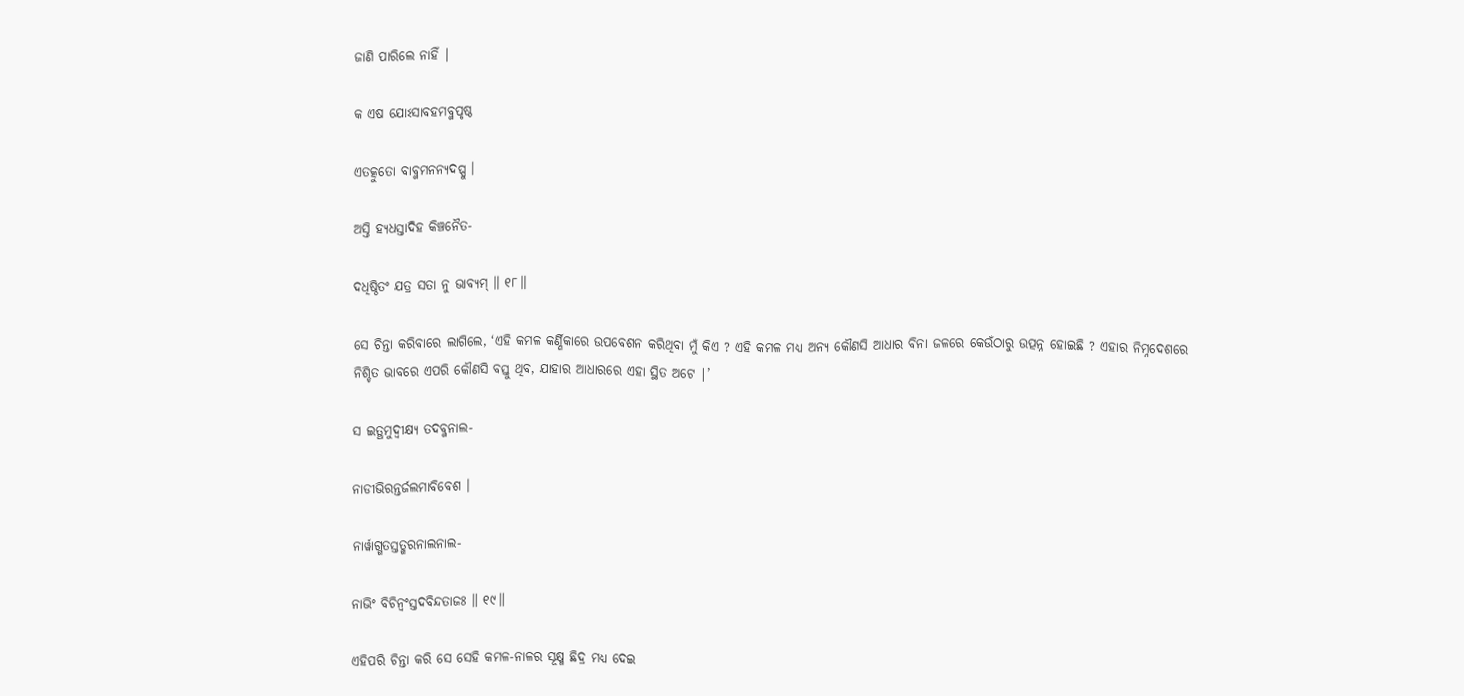ଜାଣି ପାରିଲେ ନାହିଁ |

କ ଏଷ ଯୋଽସାବହମବ୍ଜପୃଷ୍ଠ

ଏତତ୍କୁତୋ ବାବ୍ଜମନନ୍ୟଦପ୍ସୁ ।

ଅସ୍ତି ହ୍ୟଧସ୍ତାଦିହ କିଞ୍ଚନୈତ-

ଦଧିଷ୍ଠିତଂ ଯତ୍ର ସତା ନୁ ଭାବ୍ୟମ୍ ॥ ୧୮॥

ସେ ଚିନ୍ତା କରିବାରେ ଲାଗିଲେ, ‘ଏହି କମଳ କର୍ଣ୍ଣିକାରେ ଉପବେଶନ କରିଥିବା ମୁଁ କିଏ ? ଏହି କମଳ ମଧ୍ୟ ଅନ୍ୟ କୌଣସି ଆଧାର ବିନା ଜଳରେ କେଉଁଠାରୁ ଉତ୍ପନ୍ନ ହୋଇଛି ? ଏହାର ନିମ୍ନଦେଶରେ ନିଶ୍ଚିତ ଭାବରେ ଏପରି କୌଣସି ବସ୍ତୁ ଥିବ, ଯାହାର ଆଧାରରେ ଏହା ସ୍ଥିତ ଅଟେ |’

ସ ଇତ୍ଥମୁଦ୍ୱୀକ୍ଷ୍ୟ ତଦବ୍ଜନାଲ-

ନାଡୀଭିରନ୍ତର୍ଜଲମାବିବେଶ ।

ନାର୍ୱାଗ୍ଗତସ୍ତତ୍ଖରନାଲନାଲ-

ନାଭିଂ ବିଚିନ୍ୱଂସ୍ତଦବିନ୍ଦତାଜଃ ॥ ୧୯॥

ଏହିପରି ଚିନ୍ତା କରି ସେ ସେହି କମଳ-ନାଳର ସୂକ୍ଷ୍ମ ଛିଦ୍ର ମଧ୍ୟ ଦେଇ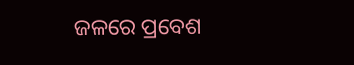ଜଳରେ ପ୍ରବେଶ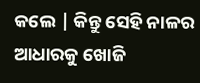କଲେ | କିନ୍ତୁ ସେହି ନାଳର ଆଧାରକୁ ଖୋଜି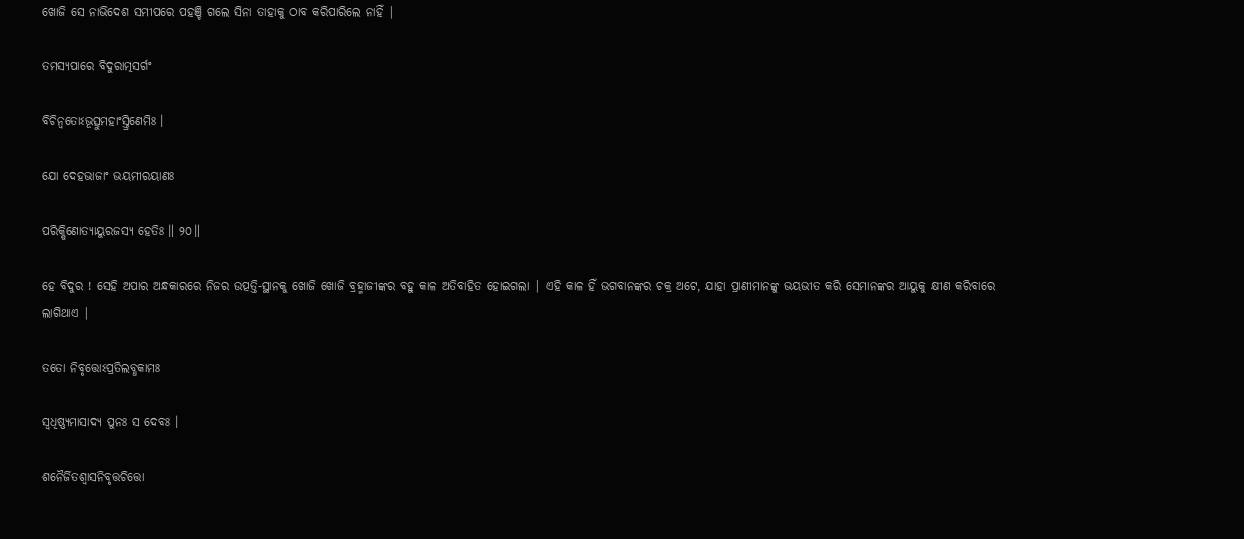ଖୋଜି ସେ ନାଭିଦେଶ ସମୀପରେ ପହଞ୍ଚି ଗଲେ ସିନା ତାହାକୁ ଠାବ କରିପାରିଲେ ନାହିଁ |

ତମସ୍ୟପାରେ ବିଦୁରାତ୍ମସର୍ଗଂ

ବିଚିନ୍ୱତୋଽଭୂତ୍ସୁମହାଂସ୍ତ୍ରିଣେମିଃ ।

ଯୋ ଦେହଭାଜାଂ ଭୟମୀରୟାଣଃ

ପରିକ୍ଷିଣୋତ୍ୟାୟୁରଜସ୍ୟ ହେତିଃ ॥ ୨୦॥

ହେ ବିଦୁର ! ସେହି ଅପାର ଅନ୍ଧକାରରେ ନିଜର ଉତ୍ପତ୍ତି-ସ୍ଥାନକୁ ଖୋଜି ଖୋଜି ବ୍ରହ୍ମାଜୀଙ୍କର ବହୁ କାଳ ଅତିବାହିତ ହୋଇଗଲା | ଏହି କାଳ ହିଁ ଭଗବାନଙ୍କର ଚକ୍ର ଅଟେ, ଯାହା ପ୍ରାଣୀମାନଙ୍କୁ ଭୟଭୀତ କରି ସେମାନଙ୍କର ଆୟୁକୁ କ୍ଷୀଣ କରିବାରେ ଲାଗିଥାଏ |

ତତୋ ନିବୃତ୍ତୋଽପ୍ରତିଲବ୍ଧକାମଃ

ସ୍ୱଧିଷ୍ଣ୍ୟମାସାଦ୍ୟ ପୁନଃ ସ ଦେବଃ ।

ଶନୈର୍ଜିତଶ୍ୱାସନିବୃତ୍ତଚିତ୍ତୋ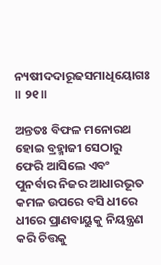ନ୍ୟଷୀଦଦାରୂଢସମାଧିୟୋଗଃ ॥ ୨୧॥

ଅନ୍ତତଃ ବିଫଳ ମନୋରଥ ହୋଇ ବ୍ରହ୍ମାଜୀ ସେଠାରୁ ଫେରି ଆସିଲେ ଏବଂ ପୁନର୍ବାର ନିଜର ଆଧାରଭୂତ କମଳ ଉପରେ ବସି ଧୀରେ ଧୀରେ ପ୍ରାଣବାୟୁକୁ ନିୟନ୍ତ୍ରଣ କରି ଚିତ୍ତକୁ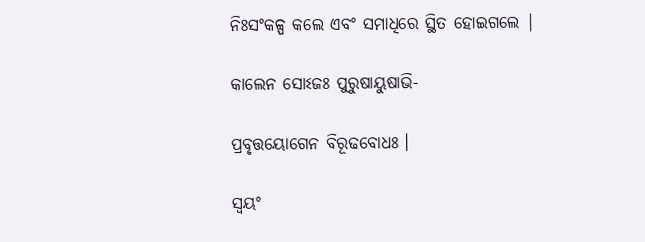ନିଃସଂକଳ୍ପ କଲେ ଏବଂ ସମାଧିରେ ସ୍ଥିତ ହୋଇଗଲେ |

କାଲେନ ସୋଽଜଃ ପୁରୁଷାୟୁଷାଭି-

ପ୍ରବୃତ୍ତୟୋଗେନ ବିରୂଢବୋଧଃ ।

ସ୍ୱୟଂ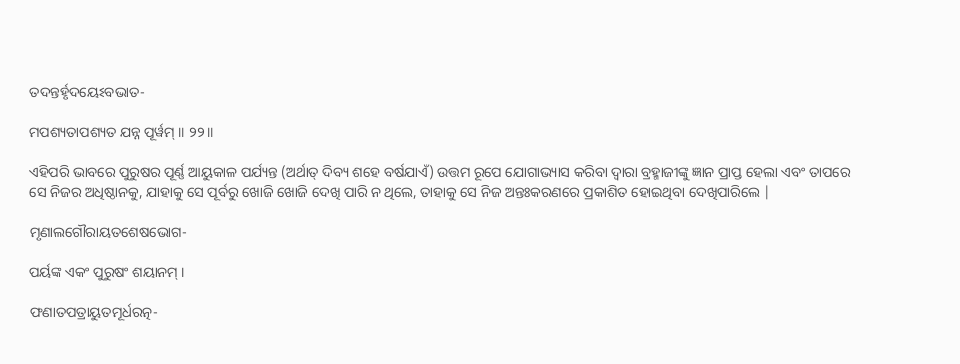ତଦନ୍ତର୍ହୃଦୟେଽବଭାତ-

ମପଶ୍ୟତାପଶ୍ୟତ ଯନ୍ନ ପୂର୍ୱମ୍ ॥ ୨୨॥

ଏହିପରି ଭାବରେ ପୁରୁଷର ପୂର୍ଣ୍ଣ ଆୟୁକାଳ ପର୍ଯ୍ୟନ୍ତ (ଅର୍ଥାତ୍ ଦିବ୍ୟ ଶହେ ବର୍ଷଯାଏଁ) ଉତ୍ତମ ରୂପେ ଯୋଗାଭ୍ୟାସ କରିବା ଦ୍ବାରା ବ୍ରହ୍ମାଜୀଙ୍କୁ ଜ୍ଞାନ ପ୍ରାପ୍ତ ହେଲା ଏବଂ ତାପରେ ସେ ନିଜର ଅଧିଷ୍ଠାନକୁ, ଯାହାକୁ ସେ ପୂର୍ବରୁ ଖୋଜି ଖୋଜି ଦେଖି ପାରି ନ ଥିଲେ, ତାହାକୁ ସେ ନିଜ ଅନ୍ତଃକରଣରେ ପ୍ରକାଶିତ ହୋଇଥିବା ଦେଖିପାରିଲେ |

ମୃଣାଲଗୌରାୟତଶେଷଭୋଗ-

ପର୍ୟଙ୍କ ଏକଂ ପୁରୁଷଂ ଶୟାନମ୍ ।

ଫଣାତପତ୍ରାୟୁତମୂର୍ଧରତ୍ନ-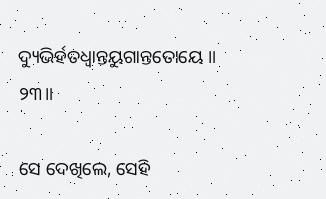ଦ୍ୟୁଭିର୍ହତଧ୍ୱାନ୍ତୟୁଗାନ୍ତତୋୟେ ॥ ୨୩॥

ସେ ଦେଖିଲେ, ସେହି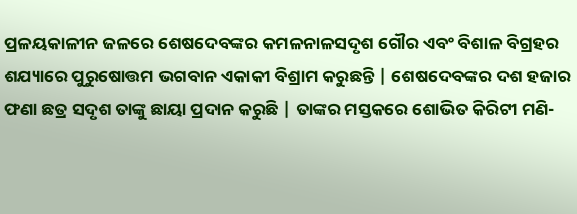ପ୍ରଳୟକାଳୀନ ଜଳରେ ଶେଷଦେବଙ୍କର କମଳନାଳସଦୃଶ ଗୌର ଏବଂ ବିଶାଳ ବିଗ୍ରହର ଶଯ୍ୟାରେ ପୁରୁଷୋତ୍ତମ ଭଗବାନ ଏକାକୀ ବିଶ୍ରାମ କରୁଛନ୍ତି | ଶେଷଦେବଙ୍କର ଦଶ ହଜାର ଫଣା ଛତ୍ର ସଦୃଶ ତାଙ୍କୁ ଛାୟା ପ୍ରଦାନ କରୁଛି | ତାଙ୍କର ମସ୍ତକରେ ଶୋଭିତ କିରିଟୀ ମଣି-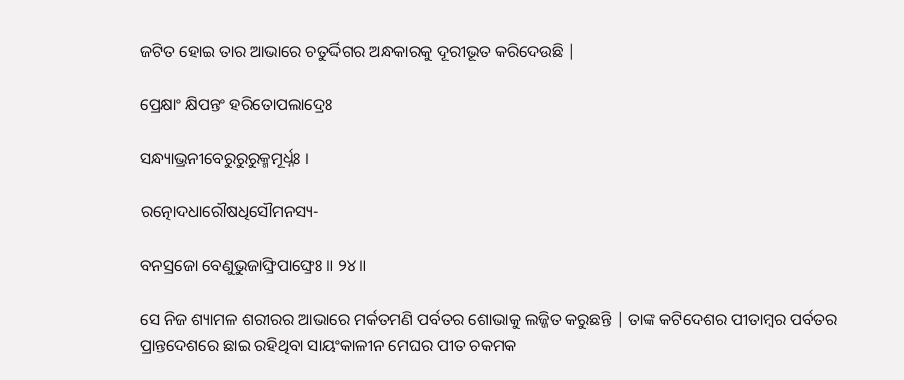ଜଟିତ ହୋଇ ତାର ଆଭାରେ ଚତୁର୍ଦ୍ଦିଗର ଅନ୍ଧକାରକୁ ଦୂରୀଭୂତ କରିଦେଉଛି |

ପ୍ରେକ୍ଷାଂ କ୍ଷିପନ୍ତଂ ହରିତୋପଲାଦ୍ରେଃ

ସନ୍ଧ୍ୟାଭ୍ରନୀବେରୁରୁରୁକ୍ମମୂର୍ଧ୍ନଃ ।

ରତ୍ନୋଦଧାରୌଷଧିସୌମନସ୍ୟ-

ବନସ୍ରଜୋ ବେଣୁଭୁଜାଙ୍ଘ୍ରିପାଙ୍ଘ୍ରେଃ ॥ ୨୪॥

ସେ ନିଜ ଶ୍ୟାମଳ ଶରୀରର ଆଭାରେ ମର୍କତମଣି ପର୍ବତର ଶୋଭାକୁ ଲଜ୍ଜିତ କରୁଛନ୍ତି | ତାଙ୍କ କଟିଦେଶର ପୀତାମ୍ବର ପର୍ବତର ପ୍ରାନ୍ତଦେଶରେ ଛାଇ ରହିଥିବା ସାୟଂକାଳୀନ ମେଘର ପୀତ ଚକମକ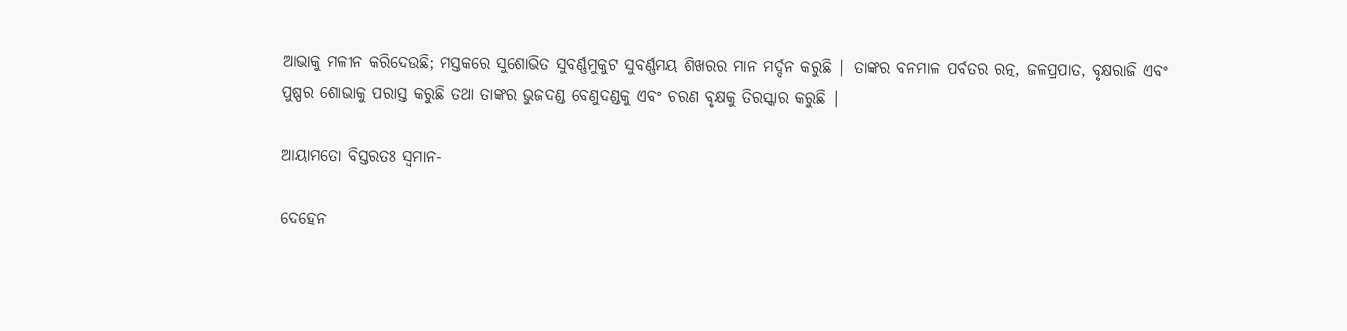ଆଭାକୁ ମଳୀନ କରିଦେଉଛି; ମସ୍ତକରେ ସୁଶୋଭିତ ସୁବର୍ଣ୍ଣମୁକୁଟ ସୁବର୍ଣ୍ଣମୟ ଶିଖରର ମାନ ମର୍ଦ୍ଦନ କରୁଛି | ତାଙ୍କର ବନମାଳ ପର୍ବତର ରତ୍ନ, ଜଳପ୍ରପାତ, ବୃକ୍ଷରାଜି ଏବଂ ପୁଷ୍ପର ଶୋଭାକୁ ପରାସ୍ତ କରୁଛି ତଥା ତାଙ୍କର ଭୁଜଦଣ୍ଡ ବେଣୁଦଣ୍ଡକୁ ଏବଂ ଚରଣ ବୃକ୍ଷକୁ ତିରସ୍କାର କରୁଛି |

ଆୟାମତୋ ବିସ୍ତରତଃ ସ୍ୱମାନ-

ଦେହେନ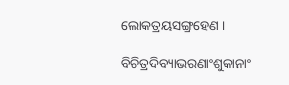ଲୋକତ୍ରୟସଙ୍ଗ୍ରହେଣ ।

ବିଚିତ୍ରଦିବ୍ୟାଭରଣାଂଶୁକାନାଂ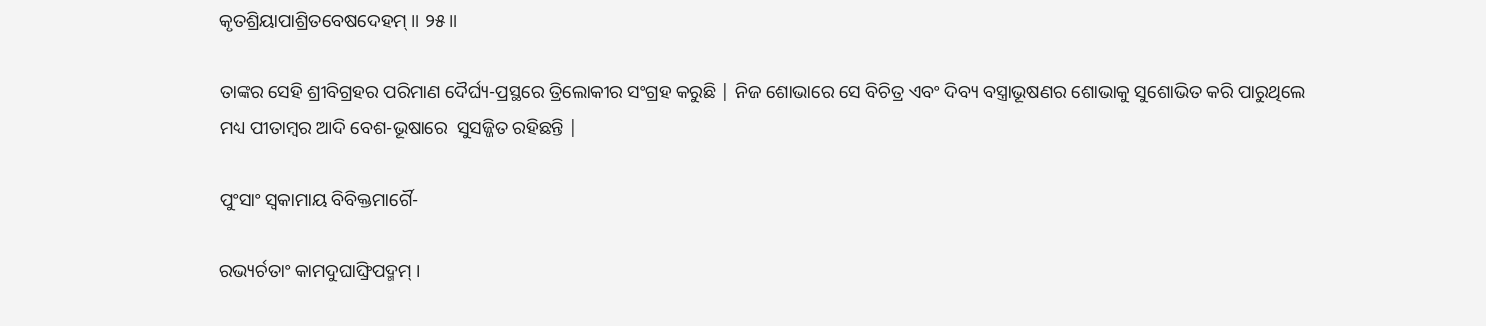କୃତଶ୍ରିୟାପାଶ୍ରିତବେଷଦେହମ୍ ॥ ୨୫॥

ତାଙ୍କର ସେହି ଶ୍ରୀବିଗ୍ରହର ପରିମାଣ ଦୈର୍ଘ୍ୟ-ପ୍ରସ୍ଥରେ ତ୍ରିଲୋକୀର ସଂଗ୍ରହ କରୁଛି | ନିଜ ଶୋଭାରେ ସେ ବିଚିତ୍ର ଏବଂ ଦିବ୍ୟ ବସ୍ତ୍ରାଭୂଷଣର ଶୋଭାକୁ ସୁଶୋଭିତ କରି ପାରୁଥିଲେ ମଧ୍ୟ ପୀତାମ୍ବର ଆଦି ବେଶ-ଭୂଷାରେ  ସୁସଜ୍ଜିତ ରହିଛନ୍ତି |

ପୁଂସାଂ ସ୍ୱକାମାୟ ବିବିକ୍ତମାର୍ଗୈ-

ରଭ୍ୟର୍ଚତାଂ କାମଦୁଘାଙ୍ଘ୍ରିପଦ୍ମମ୍ ।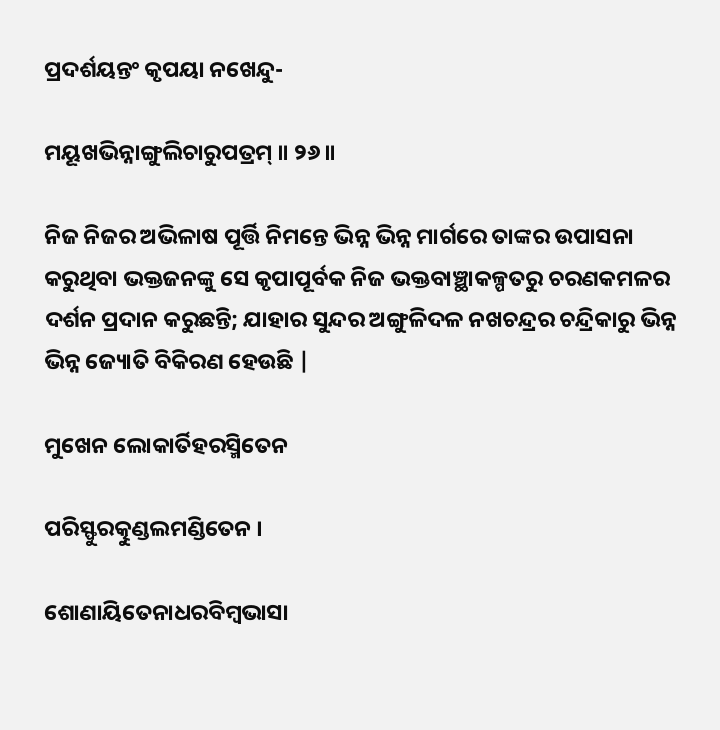ପ୍ରଦର୍ଶୟନ୍ତଂ କୃପୟା ନଖେନ୍ଦୁ-

ମୟୂଖଭିନ୍ନାଙ୍ଗୁଲିଚାରୁପତ୍ରମ୍ ॥ ୨୬॥

ନିଜ ନିଜର ଅଭିଳାଷ ପୂର୍ତ୍ତି ନିମନ୍ତେ ଭିନ୍ନ ଭିନ୍ନ ମାର୍ଗରେ ତାଙ୍କର ଉପାସନା କରୁଥିବା ଭକ୍ତଜନଙ୍କୁ ସେ କୃପାପୂର୍ବକ ନିଜ ଭକ୍ତବାଞ୍ଛାକଳ୍ପତରୁ ଚରଣକମଳର ଦର୍ଶନ ପ୍ରଦାନ କରୁଛନ୍ତି; ଯାହାର ସୁନ୍ଦର ଅଙ୍ଗୁଳିଦଳ ନଖଚନ୍ଦ୍ରର ଚନ୍ଦ୍ରିକାରୁ ଭିନ୍ନ ଭିନ୍ନ ଜ୍ୟୋତି ବିକିରଣ ହେଉଛି |

ମୁଖେନ ଲୋକାର୍ତିହରସ୍ମିତେନ

ପରିସ୍ଫୁରତ୍କୁଣ୍ଡଲମଣ୍ଡିତେନ ।

ଶୋଣାୟିତେନାଧରବିମ୍ବଭାସା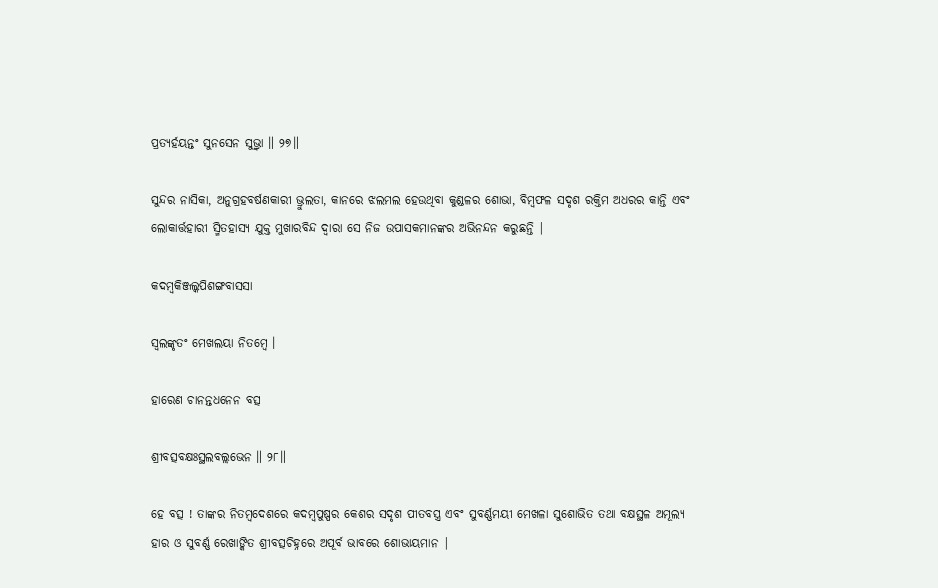ପ୍ରତ୍ୟର୍ହୟନ୍ତଂ ସୁନସେନ ସୁଭ୍ର୍ୱା ॥ ୨୭॥

ସୁନ୍ଦର ନାସିକା, ଅନୁଗ୍ରହବର୍ଷଣକାରୀ ଭ୍ରୁଲତା, କାନରେ ଝଲମଲ ହେଉଥିବା କୁଣ୍ଡଳର ଶୋଭା, ବିମ୍ବଫଳ ସଦୃଶ ରକ୍ତିମ ଅଧରର କାନ୍ତି ଏବଂ ଲୋକାର୍ତ୍ତହାରୀ ସ୍ମିତହାସ୍ୟ ଯୁକ୍ତ ମୁଖାରବିନ୍ଦ ଦ୍ବାରା ସେ ନିଜ ଉପାସକମାନଙ୍କର ଅଭିନନ୍ଦନ କରୁଛନ୍ତି |

କଦମ୍ବକିଞ୍ଜଲ୍କପିଶଙ୍ଗବାସସା

ସ୍ୱଲଙ୍କୃତଂ ମେଖଲୟା ନିତମ୍ବେ ।

ହାରେଣ ଚାନନ୍ତଧନେନ ବତ୍ସ

ଶ୍ରୀବତ୍ସବକ୍ଷଃସ୍ଥଲବଲ୍ଲଭେନ ॥ ୨୮॥

ହେ ବତ୍ସ ! ତାଙ୍କର ନିତମ୍ବଦେଶରେ କଦମ୍ବପୁଷ୍ପର କେଶର ସଦୃଶ ପୀତବସ୍ତ୍ର ଏବଂ ସୁବର୍ଣ୍ଣମୟୀ ମେଖଳା ସୁଶୋଭିତ ତଥା ବକ୍ଷସ୍ଥଳ ଅମୂଲ୍ୟ ହାର ଓ ସୁବର୍ଣ୍ଣ ରେଖାଙ୍କିତ ଶ୍ରୀବତ୍ସଚିହ୍ନରେ ଅପୂର୍ବ ଭାବରେ ଶୋଭାୟମାନ |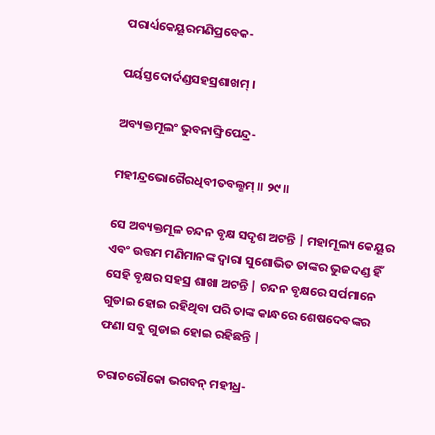ପରାର୍ଧ୍ୟକେୟୂରମଣିପ୍ରବେକ-

ପର୍ୟସ୍ତଦୋର୍ଦଣ୍ଡସହସ୍ରଶାଖମ୍ ।

ଅବ୍ୟକ୍ତମୂଲଂ ଭୁବନାଙ୍ଘ୍ରିପେନ୍ଦ୍ର-

ମହୀନ୍ଦ୍ରଭୋଗୈରଧିବୀତବଲ୍ଶମ୍ ॥ ୨୯॥

ସେ ଅବ୍ୟକ୍ତମୂଳ ଚନ୍ଦନ ବୃକ୍ଷ ସଦୃଶ ଅଟନ୍ତି | ମହାମୂଲ୍ୟ କେୟୂର ଏବଂ ଉତ୍ତମ ମଣିମାନଙ୍କ ଦ୍ବାରା ସୁଶୋଭିତ ତାଙ୍କର ଭୁଜଦଣ୍ଡ ହିଁ ସେହି ବୃକ୍ଷର ସହସ୍ର ଶାଖା ଅଟନ୍ତି | ଚନ୍ଦନ ବୃକ୍ଷରେ ସର୍ପମାନେ ଗୁଡାଇ ହୋଇ ରହିଥିବା ପରି ତାଙ୍କ କାନ୍ଧରେ ଶେଷଦେବଙ୍କର ଫଣା ସବୁ ଗୁଡାଇ ହୋଇ ରହିଛନ୍ତି |

ଚରାଚରୌକୋ ଭଗବନ୍ ମହୀଧ୍ର-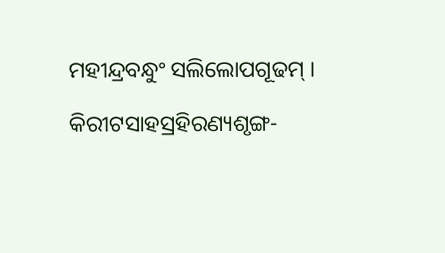ମହୀନ୍ଦ୍ରବନ୍ଧୁଂ ସଲିଲୋପଗୂଢମ୍ ।

କିରୀଟସାହସ୍ରହିରଣ୍ୟଶୃଙ୍ଗ-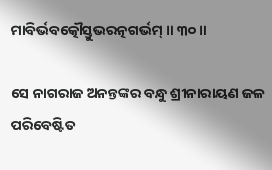ମାବିର୍ଭବତ୍କୌସ୍ତୁଭରତ୍ନଗର୍ଭମ୍ ॥ ୩୦॥

ସେ ନାଗରାଜ ଅନନ୍ତଙ୍କର ବନ୍ଧୁ ଶ୍ରୀନାରାୟଣ ଜଳ ପରିବେଷ୍ଟିତ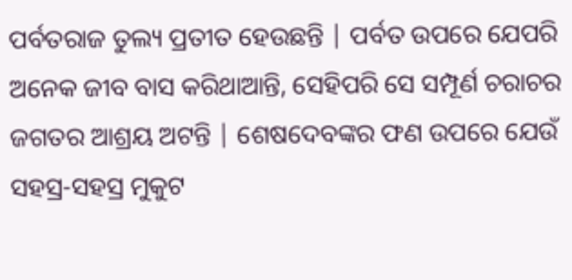ପର୍ବତରାଜ ତୁଲ୍ୟ ପ୍ରତୀତ ହେଉଛନ୍ତି | ପର୍ବତ ଉପରେ ଯେପରି ଅନେକ ଜୀବ ବାସ କରିଥାଆନ୍ତି, ସେହିପରି ସେ ସମ୍ପୂର୍ଣ ଚରାଚର ଜଗତର ଆଶ୍ରୟ ଅଟନ୍ତି | ଶେଷଦେବଙ୍କର ଫଣ ଉପରେ ଯେଉଁ ସହସ୍ର-ସହସ୍ର ମୁକୁଟ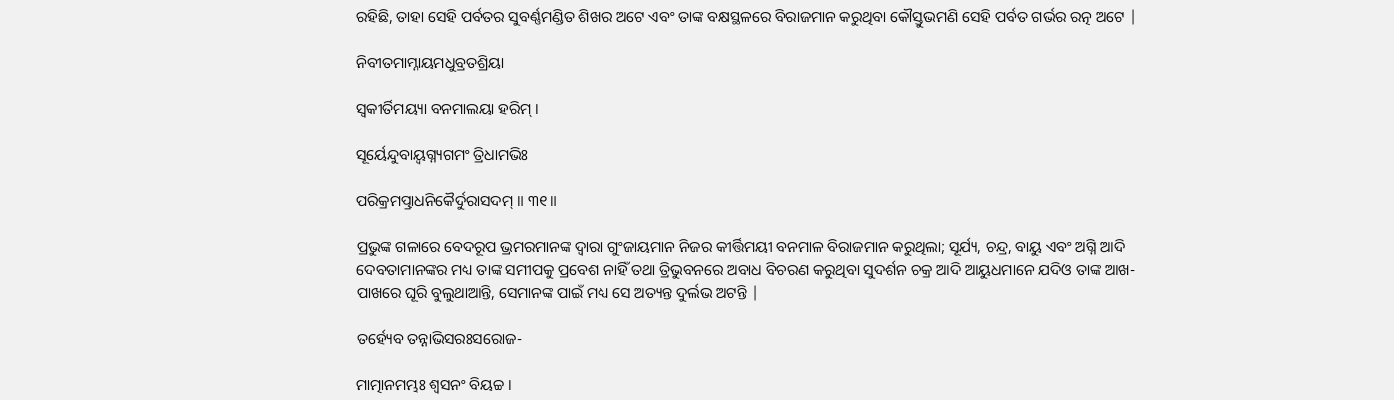ରହିଛି, ତାହା ସେହି ପର୍ବତର ସୁବର୍ଣ୍ଣମଣ୍ଡିତ ଶିଖର ଅଟେ ଏବଂ ତାଙ୍କ ବକ୍ଷସ୍ଥଳରେ ବିରାଜମାନ କରୁଥିବା କୌସ୍ତୁଭମଣି ସେହି ପର୍ବତ ଗର୍ଭର ରତ୍ନ ଅଟେ |

ନିବୀତମାମ୍ନାୟମଧୁବ୍ରତଶ୍ରିୟା

ସ୍ୱକୀର୍ତିମୟ୍ୟା ବନମାଲୟା ହରିମ୍ ।

ସୂର୍ୟେନ୍ଦୁବାୟ୍ୱଗ୍ନ୍ୟଗମଂ ତ୍ରିଧାମଭିଃ

ପରିକ୍ରମତ୍ପ୍ରାଧନିକୈର୍ଦୁରାସଦମ୍ ॥ ୩୧॥

ପ୍ରଭୁଙ୍କ ଗଳାରେ ବେଦରୂପ ଭ୍ରମରମାନଙ୍କ ଦ୍ବାରା ଗୁଂଜାୟମାନ ନିଜର କୀର୍ତ୍ତିମୟୀ ବନମାଳ ବିରାଜମାନ କରୁଥିଲା; ସୂର୍ଯ୍ୟ, ଚନ୍ଦ୍ର, ବାୟୁ ଏବଂ ଅଗ୍ନି ଆଦି ଦେବତାମାନଙ୍କର ମଧ୍ୟ ତାଙ୍କ ସମୀପକୁ ପ୍ରବେଶ ନାହିଁ ତଥା ତ୍ରିଭୁବନରେ ଅବାଧ ବିଚରଣ କରୁଥିବା ସୁଦର୍ଶନ ଚକ୍ର ଆଦି ଆୟୁଧମାନେ ଯଦିଓ ତାଙ୍କ ଆଖ-ପାଖରେ ଘୂରି ବୁଲୁଥାଆନ୍ତି, ସେମାନଙ୍କ ପାଇଁ ମଧ୍ୟ ସେ ଅତ୍ୟନ୍ତ ଦୁର୍ଲଭ ଅଟନ୍ତି |

ତର୍ହ୍ୟେବ ତନ୍ନାଭିସରଃସରୋଜ-

ମାତ୍ମାନମମ୍ଭଃ ଶ୍ୱସନଂ ବିୟଚ୍ଚ ।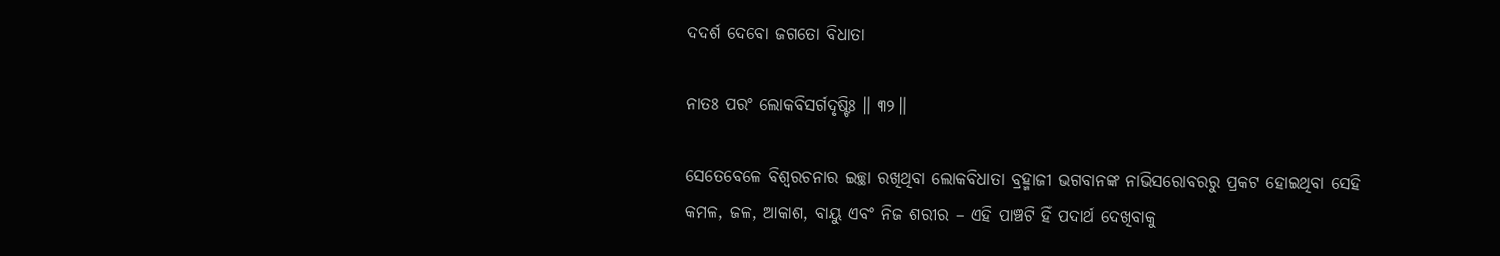ଦଦର୍ଶ ଦେବୋ ଜଗତୋ ବିଧାତା

ନାତଃ ପରଂ ଲୋକବିସର୍ଗଦୃଷ୍ଟିଃ ॥ ୩୨॥

ସେତେବେଳେ ବିଶ୍ବରଚନାର ଇଚ୍ଛା ରଖିଥିବା ଲୋକବିଧାତା ବ୍ରହ୍ମାଜୀ ଭଗବାନଙ୍କ ନାଭିସରୋବରରୁ ପ୍ରକଟ ହୋଇଥିବା ସେହି କମଳ, ଜଳ, ଆକାଶ, ବାୟୁ ଏବଂ ନିଜ ଶରୀର – ଏହି ପାଞ୍ଚଟି ହିଁ ପଦାର୍ଥ ଦେଖିବାକୁ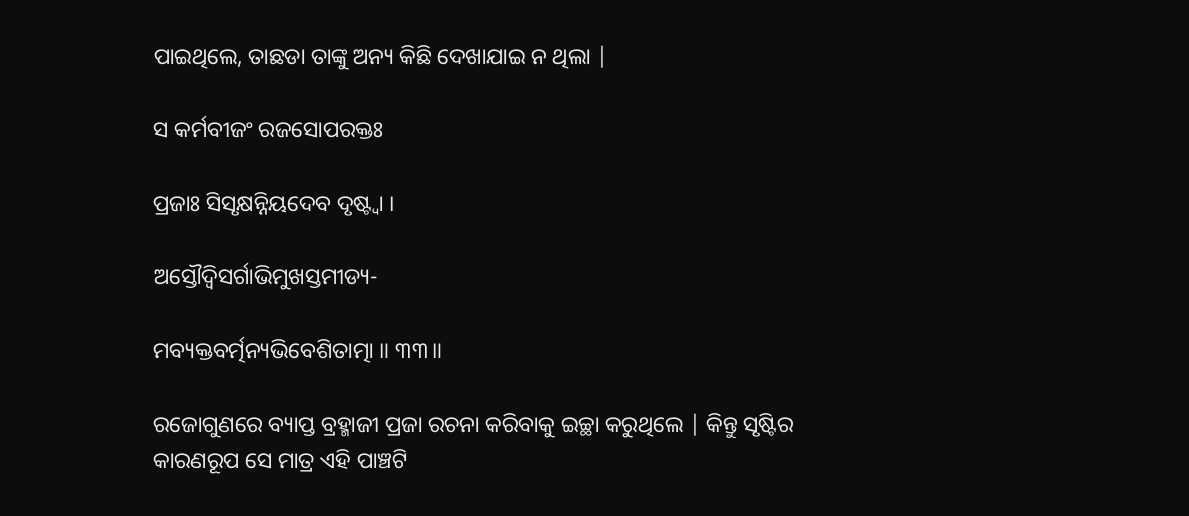ପାଇଥିଲେ, ତାଛଡା ତାଙ୍କୁ ଅନ୍ୟ କିଛି ଦେଖାଯାଇ ନ ଥିଲା |

ସ କର୍ମବୀଜଂ ରଜସୋପରକ୍ତଃ

ପ୍ରଜାଃ ସିସୃକ୍ଷନ୍ନିୟଦେବ ଦୃଷ୍ଟ୍ୱା ।

ଅସ୍ତୌଦ୍ୱିସର୍ଗାଭିମୁଖସ୍ତମୀଡ୍ୟ-

ମବ୍ୟକ୍ତବର୍ତ୍ମନ୍ୟଭିବେଶିତାତ୍ମା ॥ ୩୩॥

ରଜୋଗୁଣରେ ବ୍ୟାପ୍ତ ବ୍ରହ୍ମାଜୀ ପ୍ରଜା ରଚନା କରିବାକୁ ଇଚ୍ଛା କରୁଥିଲେ | କିନ୍ତୁ ସୃଷ୍ଟିର କାରଣରୂପ ସେ ମାତ୍ର ଏହି ପାଞ୍ଚଟି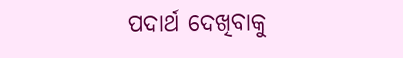ପଦାର୍ଥ ଦେଖିବାକୁ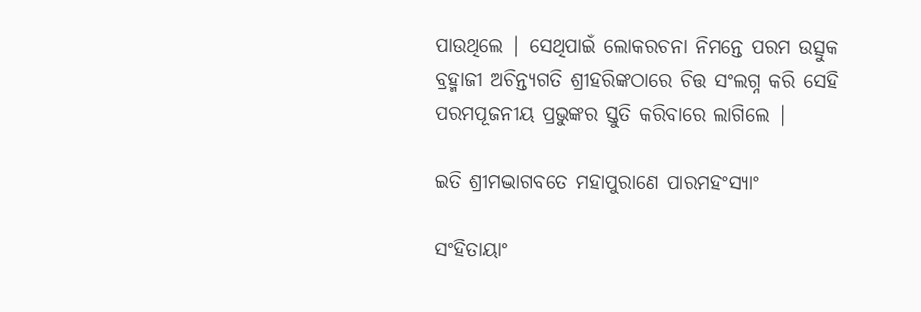ପାଉଥିଲେ | ସେଥିପାଇଁ ଲୋକରଚନା ନିମନ୍ତେ ପରମ ଉତ୍ସୁକ ବ୍ରହ୍ମାଜୀ ଅଚିନ୍ତ୍ୟଗତି ଶ୍ରୀହରିଙ୍କଠାରେ ଚିତ୍ତ ସଂଲଗ୍ନ କରି ସେହି ପରମପୂଜନୀୟ ପ୍ରଭୁଙ୍କର ସ୍ତୁତି କରିବାରେ ଲାଗିଲେ |

ଇତି ଶ୍ରୀମଦ୍ଭାଗବତେ ମହାପୁରାଣେ ପାରମହଂସ୍ୟାଂ

ସଂହିତାୟାଂ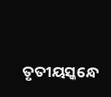ତୃତୀୟସ୍କନ୍ଧେ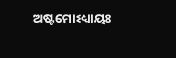ଅଷ୍ଟମୋଽଧ୍ୟାୟଃ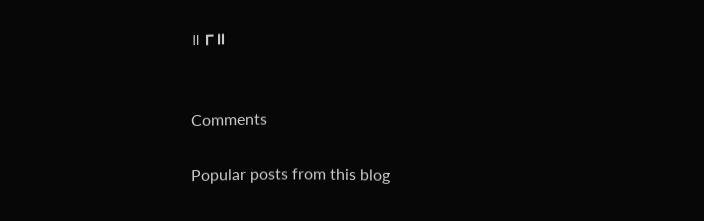॥ ୮॥


Comments

Popular posts from this blog